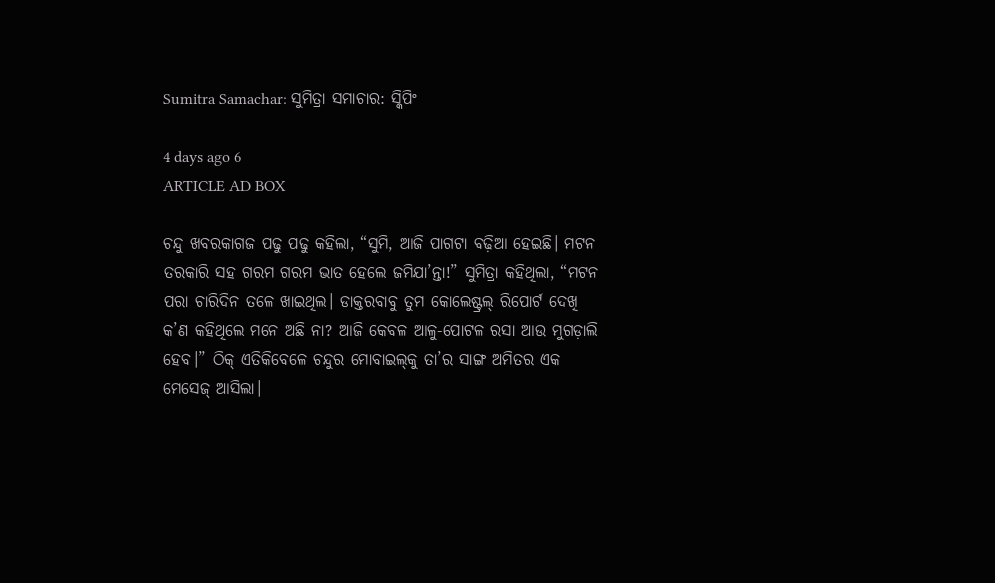Sumitra Samachar: ସୁମିତ୍ରା ସମାଚାର: ସ୍କିପିଂ

4 days ago 6
ARTICLE AD BOX

ଚନ୍ଦୁ ଖବରକାଗଜ ପଢୁ ପଢୁ କହିଲା, “ସୁମି, ଆଜି ପାଗଟା ବଢ଼ିଆ ହେଇଛି। ମଟନ ତରକାରି ସହ ଗରମ ଗରମ ଭାତ ହେଲେ ଜମିଯା’ନ୍ତା!” ସୁମିତ୍ରା କହିଥିଲା, “ମଟନ ପରା ଚାରିଦିନ ତଳେ ଖାଇଥିଲ। ଡାକ୍ତରବାବୁ ତୁମ କୋଲେଷ୍ଟ୍ରଲ୍‌ ରିପୋର୍ଟ ଦେଖି କ’ଣ କହିଥିଲେ ମନେ ଅଛି ନା? ଆଜି କେବଳ ଆଳୁ-ପୋଟଳ ରସା ଆଉ ମୁଗଡ଼ାଲି ହେବ।” ଠିକ୍ ଏତିକିବେଳେ ଚନ୍ଦୁର ମୋବାଇଲ୍‌କୁ ତା’ର ସାଙ୍ଗ ଅମିତର ଏକ ମେସେଜ୍ ଆସିଲା।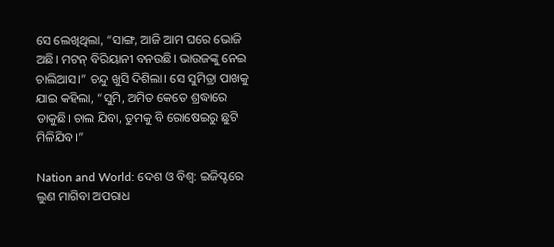ସେ ଲେଖିଥିଲା, “ସାଙ୍ଗ, ଆଜି ଆମ ଘରେ ଭୋଜି ଅଛି। ମଟନ୍‌ ବିରିୟାନୀ ବନଉଛି। ଭାଉଜଙ୍କୁ ନେଇ ଚାଲିଆସ।” ଚନ୍ଦୁ ଖୁସି ଦିଶିଲା। ସେ ସୁମିତ୍ରା ପାଖକୁ ଯାଇ କହିଲା, “ସୁମି, ଅମିତ କେତେ ଶ୍ରଦ୍ଧାରେ ଡାକୁଛି। ଚାଲ ଯିବା, ତୁମକୁ ବି ରୋଷେଇରୁ ଛୁଟି ମିଳିଯିବ।”

Nation and World: ଦେଶ ଓ ବିଶ୍ବ: ଇଜିପ୍ଟରେ ଲୁଣ ମାଗିବା ଅପରାଧ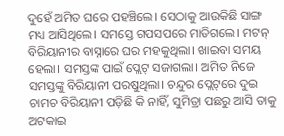ଦୁହେଁ ଅମିତ ଘରେ ପହଞ୍ଚିଲେ। ସେଠାକୁ ଆଉକିଛି ସାଙ୍ଗ ମଧ୍ୟ ଆସିଥିଲେ। ସମସ୍ତେ ଗପସପରେ ମାତିଗଲେ। ମଟନ୍‌ ବିରିୟାନୀର ବାସ୍ନାରେ ଘର ମହକୁଥିଲା। ଖାଇବା ସମୟ ହେଲା। ସମସ୍ତଙ୍କ ପାଇଁ ପ୍ଲେଟ୍ ସଜାଗଲା। ଅମିତ ନିଜେ ସମସ୍ତଙ୍କୁ ବିରିୟାନୀ ପରଷୁଥିଲା। ଚନ୍ଦୁର ପ୍ଲେଟ୍‌ରେ ଦୁଇ ଚାମଚ ବିରିୟାନୀ ପଡ଼ିଛି କି ନାହିଁ, ସୁମିତ୍ରା ପଛରୁ ଆସି ତାକୁ ଅଟକାଇ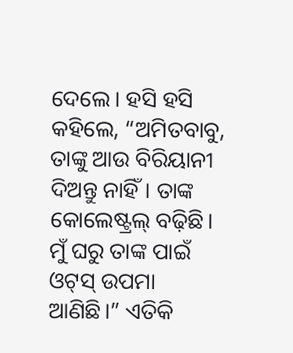ଦେଲେ। ହସି ହସି କହିଲେ, “ଅମିତବାବୁ, ତାଙ୍କୁ ଆଉ ବିରିୟାନୀ ଦିଅନ୍ତୁ ନାହିଁ। ତାଙ୍କ କୋଲେଷ୍ଟ୍ରଲ୍‌ ବଢ଼ିଛି। ମୁଁ ଘରୁ ତାଙ୍କ ପାଇଁ ଓଟ୍‌ସ୍‌ ଉପମା ଆଣିଛି।” ଏତିକି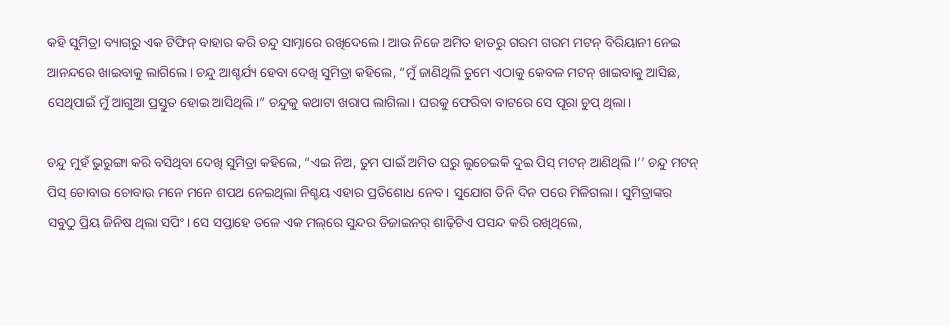କହି ସୁମିତ୍ରା ବ୍ୟାଗ୍‌ରୁ ଏକ ଟିଫିନ୍ ବାହାର କରି ଚନ୍ଦୁ ସାମ୍ନାରେ ରଖିଦେଲେ। ଆଉ ନିଜେ ଅମିତ ହାତରୁ ଗରମ ଗରମ ମଟନ୍‌ ବିରିୟାନୀ ନେଇ ଆନନ୍ଦରେ ଖାଇବାକୁ ଲାଗିଲେ। ଚନ୍ଦୁ ଆଶ୍ଚର୍ଯ୍ୟ ହେବା ଦେଖି ସୁମିତ୍ରା କହିଲେ, “ମୁଁ ଜାଣିଥିଲି ତୁମେ ଏଠାକୁ କେବଳ ମଟନ୍‌ ଖାଇବାକୁ ଆସିଛ, ସେଥିପାଇଁ ମୁଁ ଆଗୁଆ ପ୍ରସ୍ତୁତ ହୋଇ ଆସିଥିଲି।” ଚନ୍ଦୁକୁ କଥାଟା ଖରାପ ଲାଗିଲା। ଘରକୁ ଫେରିବା ବାଟରେ ସେ ପୂରା ଚୁପ୍ ଥିଲା।

ଚନ୍ଦୁ ମୁହଁ ଭୁରୁଙ୍ଗା କରି ବସିଥିବା ଦେଖି ସୁମିତ୍ରା କହିଲେ, “ଏଇ ନିଅ, ତୁମ ପାଇଁ ଅମିତ ଘରୁ ଲୁଚେଇକି ଦୁଇ ପିସ୍‌ ମଟନ୍‌ ଆଣିଥିଲି।’’ ଚନ୍ଦୁ ମଟନ୍‌ ପିସ୍ ଚୋବାଉ ଚୋବାଉ ମନେ ମନେ ଶପଥ ନେଇଥିଲା ନିଶ୍ଚୟ ଏହାର ପ୍ରତିଶୋଧ ନେବ। ସୁଯୋଗ ତିନି ଦିନ ପରେ ମିଳିଗଲା। ସୁମିତ୍ରାଙ୍କର ସବୁଠୁ ପ୍ରିୟ ଜିନିଷ ଥିଲା ସପିଂ। ସେ ସପ୍ତାହେ ତଳେ ଏକ ମଲ୍‌ରେ ସୁନ୍ଦର ଡିଜାଇନର୍ ଶାଢ଼ିଟିଏ ପସନ୍ଦ କରି ରଖିଥିଲେ,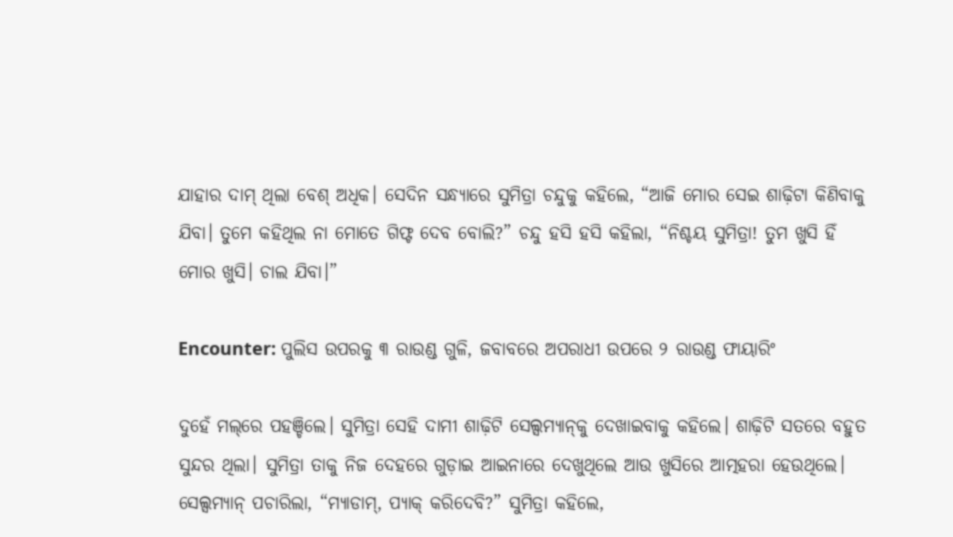ଯାହାର ଦାମ୍‌ ଥିଲା ବେଶ୍ ଅଧିକ। ସେଦିନ ସନ୍ଧ୍ୟାରେ ସୁମିତ୍ରା ଚନ୍ଦୁକୁ କହିଲେ, “ଆଜି ମୋର ସେଇ ଶାଢ଼ିଟା କିଣିବାକୁ ଯିବା। ତୁମେ କହିଥିଲ ନା ମୋତେ ଗିଫ୍ଟ ଦେବ ବୋଲି?” ଚନ୍ଦୁ ହସି ହସି କହିଲା, “ନିଶ୍ଚୟ ସୁମିତ୍ରା! ତୁମ ଖୁସି ହିଁ ମୋର ଖୁସି। ଚାଲ ଯିବା।”

Encounter: ପୁଲିସ ଉପରକୁ ୩ ରାଉଣ୍ଡ ଗୁଳି, ଜବାବରେ ଅପରାଧୀ ଉପରେ ୨ ରାଉଣ୍ଡ ଫାୟାରିଂ

ଦୁହେଁ ମଲ୍‌ରେ ପହଞ୍ଚିଲେ। ସୁମିତ୍ରା ସେହି ଦାମୀ ଶାଢ଼ିଟି ସେଲ୍ସମ୍ୟାନ୍‌କୁ ଦେଖାଇବାକୁ କହିଲେ। ଶାଢ଼ିଟି ସତରେ ବହୁତ ସୁନ୍ଦର ଥିଲା। ସୁମିତ୍ରା ତାକୁ ନିଜ ଦେହରେ ଗୁଡ଼ାଇ ଆଇନାରେ ଦେଖୁଥିଲେ ଆଉ ଖୁସିରେ ଆତ୍ମହରା ହେଉଥିଲେ। ସେଲ୍ସମ୍ୟାନ୍ ପଚାରିଲା, “ମ୍ୟାଡାମ୍, ପ୍ୟାକ୍ କରିଦେବି?” ସୁମିତ୍ରା କହିଲେ,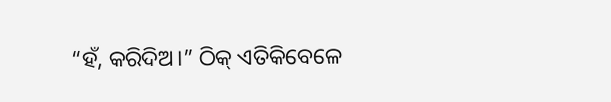“ହଁ, କରିଦିଅ।” ଠିକ୍ ଏତିକିବେଳେ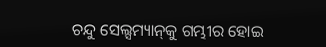ଚନ୍ଦୁ ସେଲ୍ସମ୍ୟାନ୍‌କୁ ଗମ୍ଭୀର ହୋଇ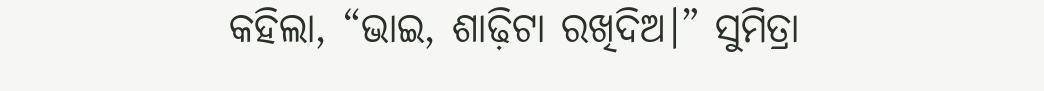କହିଲା, “ଭାଇ, ଶାଢ଼ିଟା ରଖିଦିଅ।” ସୁମିତ୍ରା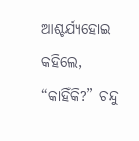ଆଶ୍ଚର୍ଯ୍ୟହୋଇ କହିଲେ, “କାହିଁକି?” ଚନ୍ଦୁ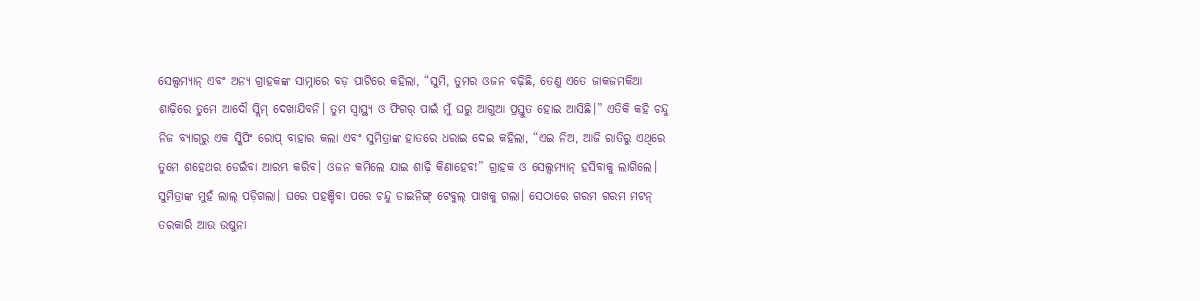ସେଲ୍ସମ୍ୟାନ୍ ଏବଂ ଅନ୍ୟ ଗ୍ରାହକଙ୍କ ସାମ୍ନାରେ ବଡ଼ ପାଟିରେ କହିଲା, “ସୁମି, ତୁମର ଓଜନ ବଢ଼ିଛି, ତେଣୁ ଏତେ ଜାକଜମକିଆ ଶାଢ଼ିରେ ତୁମେ ଆଦୌ ସ୍ଲିମ୍ ଦେଖାଯିବନି। ତୁମ ସ୍ୱାସ୍ଥ୍ୟ ଓ ଫିଗର୍‌ ପାଇଁ ମୁଁ ଘରୁ ଆଗୁଆ ପ୍ରସ୍ତୁତ ହୋଇ ଆସିଛି।” ଏତିକି କହି ଚନ୍ଦୁ ନିଜ ବ୍ୟାଗ୍‌ରୁ ଏକ ସ୍କିପିଂ ରୋପ୍‌ ବାହାର କଲା ଏବଂ ସୁମିତ୍ରାଙ୍କ ହାତରେ ଧରାଇ ଦେଇ କହିଲା, “ଏଇ ନିଅ, ଆଜି ରାତିରୁ ଏଥିରେ ତୁମେ ଶହେଥର ଡେଇଁବା ଆରମ୍ଭ କରିବ। ଓଜନ କମିଲେ ଯାଇ ଶାଢ଼ି କିଣାହେବ!” ଗ୍ରାହକ ଓ ସେଲ୍ସମ୍ୟାନ୍ ହସିବାକୁ ଲାଗିଲେ। ସୁମିତ୍ରାଙ୍କ ମୁହଁ ଲାଲ୍ ପଡ଼ିଗଲା। ଘରେ ପହଞ୍ଚିବା ପରେ ଚନ୍ଦୁ ଡାଇନିଙ୍ଗ୍ ଟେବୁଲ୍ ପାଖକୁ ଗଲା। ସେଠାରେ ଗରମ ଗରମ ମଟନ୍‌ ତରକାରି ଆଉ ଉଷୁନା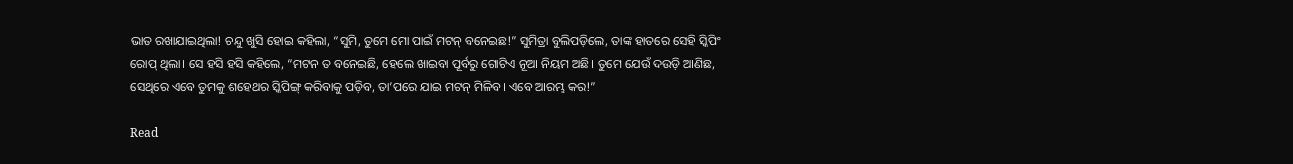ଭାତ ରଖାଯାଇଥିଲା! ଚନ୍ଦୁ ଖୁସି ହୋଇ କହିଲା, “ସୁମି, ତୁମେ ମୋ ପାଇଁ ମଟନ୍‌ ବନେଇଛ!” ସୁମିତ୍ରା ବୁଲିପଡ଼ିଲେ, ତାଙ୍କ ହାତରେ ସେହି ସ୍କିପିଂ ରୋପ୍ ଥିଲା। ସେ ହସି ହସି କହିଲେ, “ମଟନ ତ ବନେଇଛି, ହେଲେ ଖାଇବା ପୂର୍ବରୁ ଗୋଟିଏ ନୂଆ ନିୟମ ଅଛି। ତୁମେ ଯେଉଁ ଦଉଡ଼ି ଆଣିଛ, ସେଥିରେ ଏବେ ତୁମକୁ ଶହେଥର ସ୍କିପିଙ୍ଗ୍ କରିବାକୁ ପଡ଼ିବ, ତା’ପରେ ଯାଇ ମଟନ୍‌ ମିଳିବ। ଏବେ ଆରମ୍ଭ କର!”

Read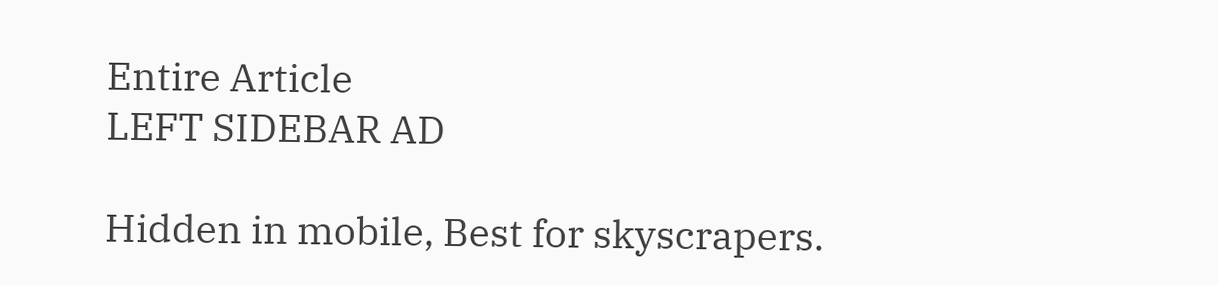Entire Article
LEFT SIDEBAR AD

Hidden in mobile, Best for skyscrapers.